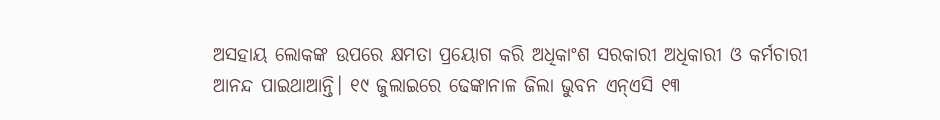ଅସହାୟ ଲୋକଙ୍କ ଉପରେ କ୍ଷମତା ପ୍ରୟୋଗ କରି ଅଧିକାଂଶ ସରକାରୀ ଅଧିକାରୀ ଓ କର୍ମଚାରୀ ଆନନ୍ଦ ପାଇଥାଆନ୍ତି। ୧୯ ଜୁଲାଇରେ ଢେଙ୍କାନାଳ ଜିଲା ଭୁବନ ଏନ୍ଏସି ୧୩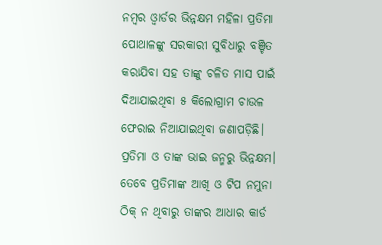ନମ୍ବର ଓ୍ବାର୍ଡର ଭିନ୍ନକ୍ଷମ ମହିଳା ପ୍ରତିମା ପୋଥାଳଙ୍କୁ ସରକାରୀ ସୁବିଧାରୁ ବଞ୍ଚିତ କରାଯିବା ସହ ତାଙ୍କୁ ଚଳିତ ମାସ ପାଇଁ ଦିଆଯାଇଥିବା ୫ କିଲୋଗ୍ରାମ ଚାଉଳ ଫେରାଇ ନିଆଯାଇଥିବା ଜଣାପଡ଼ିଛି। ପ୍ରତିମା ଓ ତାଙ୍କ ଭାଇ ଜନ୍ମରୁ ଭିନ୍ନକ୍ଷମ। ତେବେ ପ୍ରତିମାଙ୍କ ଆଖି ଓ ଟିପ ନମୁନା ଠିକ୍ ନ ଥିବାରୁ ତାଙ୍କର ଆଧାର କାର୍ଡ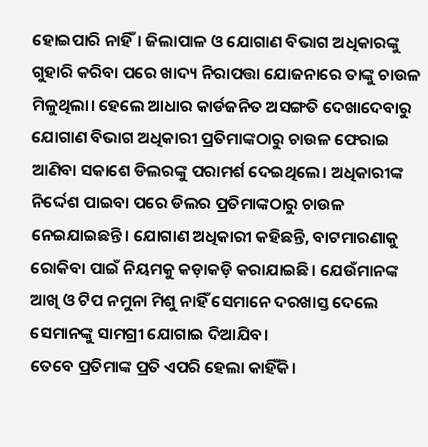ହୋଇପାରି ନାହିଁ। ଜିଲାପାଳ ଓ ଯୋଗାଣ ବିଭାଗ ଅଧିକାରଙ୍କୁ ଗୁହାରି କରିବା ପରେ ଖାଦ୍ୟ ନିରାପତ୍ତା ଯୋଜନାରେ ତାଙ୍କୁ ଚାଉଳ ମିଳୁଥିଲା। ହେଲେ ଆଧାର କାର୍ଡଜନିତ ଅସଙ୍ଗତି ଦେଖାଦେବାରୁ ଯୋଗାଣ ବିଭାଗ ଅଧିକାରୀ ପ୍ରତିମାଙ୍କଠାରୁ ଚାଉଳ ଫେରାଇ ଆଣିବା ସକାଶେ ଡିଲରଙ୍କୁ ପରାମର୍ଶ ଦେଇଥିଲେ। ଅଧିକାରୀଙ୍କ ନିର୍ଦ୍ଦେଶ ପାଇବା ପରେ ଡିଲର ପ୍ରତିମାଙ୍କଠାରୁ ଚାଉଳ ନେଇଯାଇଛନ୍ତି। ଯୋଗାଣ ଅଧିକାରୀ କହିଛନ୍ତି, ବାଟମାରଣାକୁ ରୋକିବା ପାଇଁ ନିୟମକୁ କଡ଼ାକଡ଼ି କରାଯାଇଛି। ଯେଉଁମାନଙ୍କ ଆଖି ଓ ଟିପ ନମୁନା ମିଶୁ ନାହିଁ ସେମାନେ ଦରଖାସ୍ତ ଦେଲେ ସେମାନଙ୍କୁ ସାମଗ୍ରୀ ଯୋଗାଇ ଦିଆଯିବ।
ତେବେ ପ୍ରତିମାଙ୍କ ପ୍ରତି ଏପରି ହେଲା କାହିଁକି।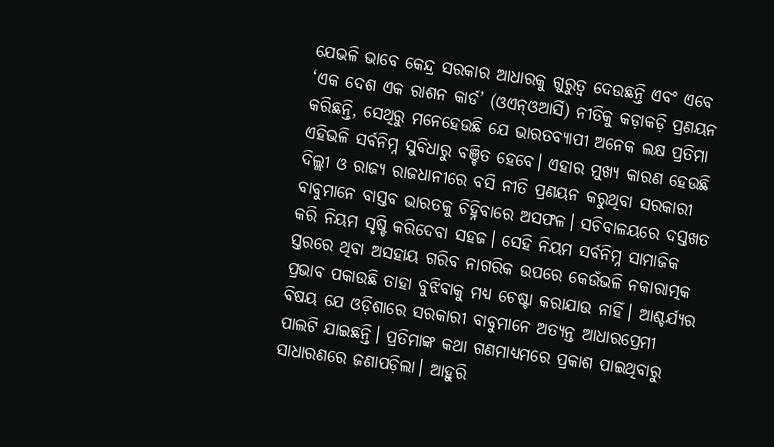ଯେଭଳି ଭାବେ କେନ୍ଦ୍ର ସରକାର ଆଧାରକୁ ଗୁରୁତ୍ୱ ଦେଉଛନ୍ତି ଏବଂ ଏବେ ‘ଏକ ଦେଶ ଏକ ରାଶନ କାର୍ଡ’ (ଓଏନ୍ଓଆର୍ସି) ନୀତିକୁ କଡ଼ାକଡ଼ି ପ୍ରଣୟନ କରିଛନ୍ତି, ସେଥିରୁ ମନେହେଉଛି ଯେ ଭାରତବ୍ୟାପୀ ଅନେକ ଲକ୍ଷ ପ୍ରତିମା ଏହିଭଳି ସର୍ବନିମ୍ନ ସୁବିଧାରୁ ବଞ୍ଚିତ ହେବେ। ଏହାର ମୁଖ୍ୟ କାରଣ ହେଉଛି ଦିଲ୍ଲୀ ଓ ରାଜ୍ୟ ରାଜଧାନୀରେ ବସି ନୀତି ପ୍ରଣୟନ କରୁଥିବା ସରକାରୀ ବାବୁମାନେ ବାସ୍ତବ ଭାରତକୁ ଚିହ୍ନିବାରେ ଅସଫଳ। ସଚିବାଳୟରେ ଦସ୍ତଖତ କରି ନିୟମ ସୃଷ୍ଟି କରିଦେବା ସହଜ। ସେହି ନିୟମ ସର୍ବନିମ୍ନ ସାମାଜିକ ସ୍ତରରେ ଥିବା ଅସହାୟ ଗରିବ ନାଗରିକ ଉପରେ କେଉଁଭଳି ନକାରାତ୍ମକ ପ୍ରଭାବ ପକାଉଛି ତାହା ବୁଝିବାକୁ ମଧ୍ୟ ଚେଷ୍ଟା କରାଯାଉ ନାହିଁ। ଆଶ୍ଚର୍ଯ୍ୟର ବିଷୟ ଯେ ଓଡ଼ିଶାରେ ସରକାରୀ ବାବୁମାନେ ଅତ୍ୟନ୍ତ ଆଧାରପ୍ରେମୀ ପାଲଟି ଯାଇଛନ୍ତି। ପ୍ରତିମାଙ୍କ କଥା ଗଣମାଧ୍ୟମରେ ପ୍ରକାଶ ପାଇଥିବାରୁ ସାଧାରଣରେ ଜଣାପଡ଼ିଲା। ଆହୁରି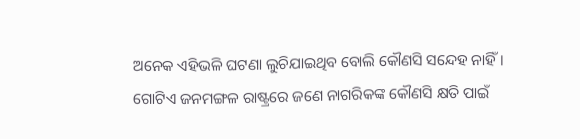ଅନେକ ଏହିଭଳି ଘଟଣା ଲୁଚିଯାଇଥିବ ବୋଲି କୌଣସି ସନ୍ଦେହ ନାହିଁ। ଗୋଟିଏ ଜନମଙ୍ଗଳ ରାଷ୍ଟ୍ରରେ ଜଣେ ନାଗରିକଙ୍କ କୌଣସି କ୍ଷତି ପାଇଁ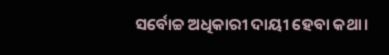ସର୍ବୋଚ୍ଚ ଅଧିକାରୀ ଦାୟୀ ହେବା କଥା।